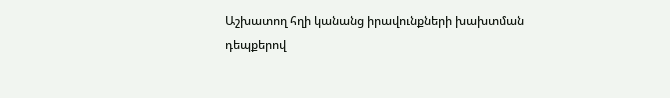Աշխատող հղի կանանց իրավունքների խախտման դեպքերով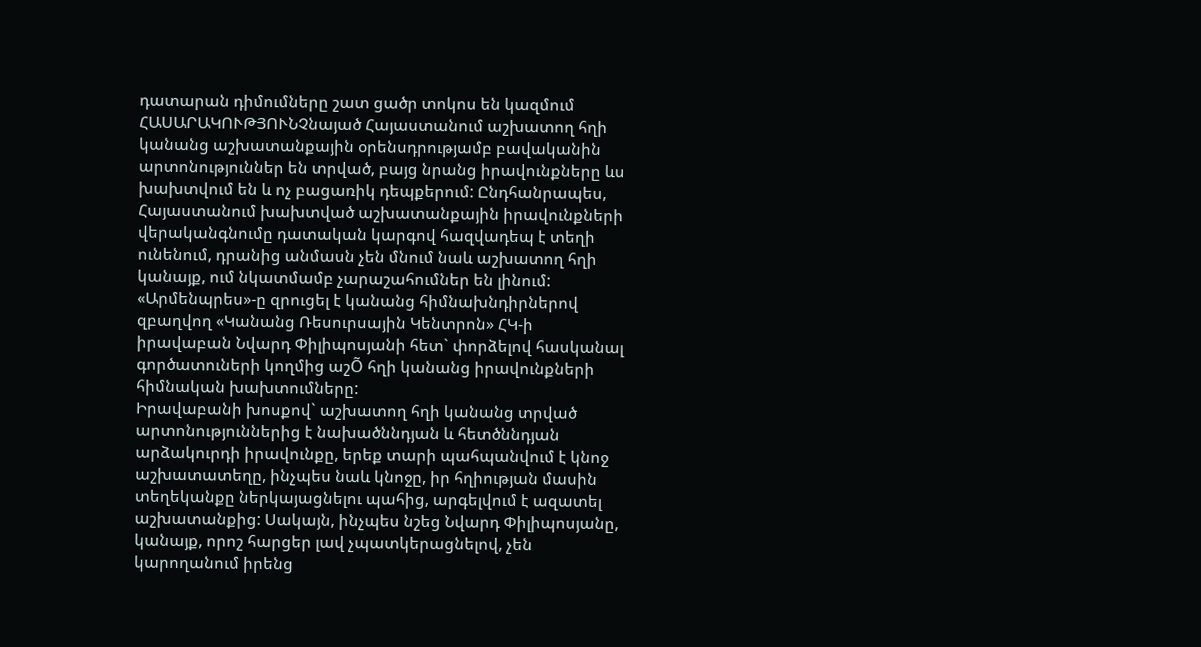դատարան դիմումները շատ ցածր տոկոս են կազմում
ՀԱՍԱՐԱԿՈՒԹՅՈՒՆՉնայած Հայաստանում աշխատող հղի կանանց աշխատանքային օրենսդրությամբ բավականին արտոնություններ են տրված, բայց նրանց իրավունքները ևս խախտվում են և ոչ բացառիկ դեպքերում: Ընդհանրապես, Հայաստանում խախտված աշխատանքային իրավունքների վերականգնումը դատական կարգով հազվադեպ է տեղի ունենում, դրանից անմասն չեն մնում նաև աշխատող հղի կանայք, ում նկատմամբ չարաշահումներ են լինում: «Արմենպրես»-ը զրուցել է կանանց հիմնախնդիրներով զբաղվող «Կանանց Ռեսուրսային Կենտրոն» ՀԿ-ի իրավաբան Նվարդ Փիլիպոսյանի հետ` փորձելով հասկանալ գործատուների կողմից աշÕ հղի կանանց իրավունքների հիմնական խախտումները:
Իրավաբանի խոսքով` աշխատող հղի կանանց տրված արտոնություններից է նախածննդյան և հետծննդյան արձակուրդի իրավունքը, երեք տարի պահպանվում է կնոջ աշխատատեղը, ինչպես նաև կնոջը, իր հղիության մասին տեղեկանքը ներկայացնելու պահից, արգելվում է ազատել աշխատանքից: Սակայն, ինչպես նշեց Նվարդ Փիլիպոսյանը, կանայք, որոշ հարցեր լավ չպատկերացնելով, չեն կարողանում իրենց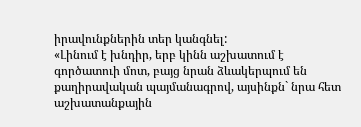իրավունքներին տեր կանգնել:
«Լինում է խնդիր, երբ կինն աշխատում է գործատուի մոտ, բայց նրան ձևակերպում են քաղիրավական պայմանագրով, այսինքն` նրա հետ աշխատանքային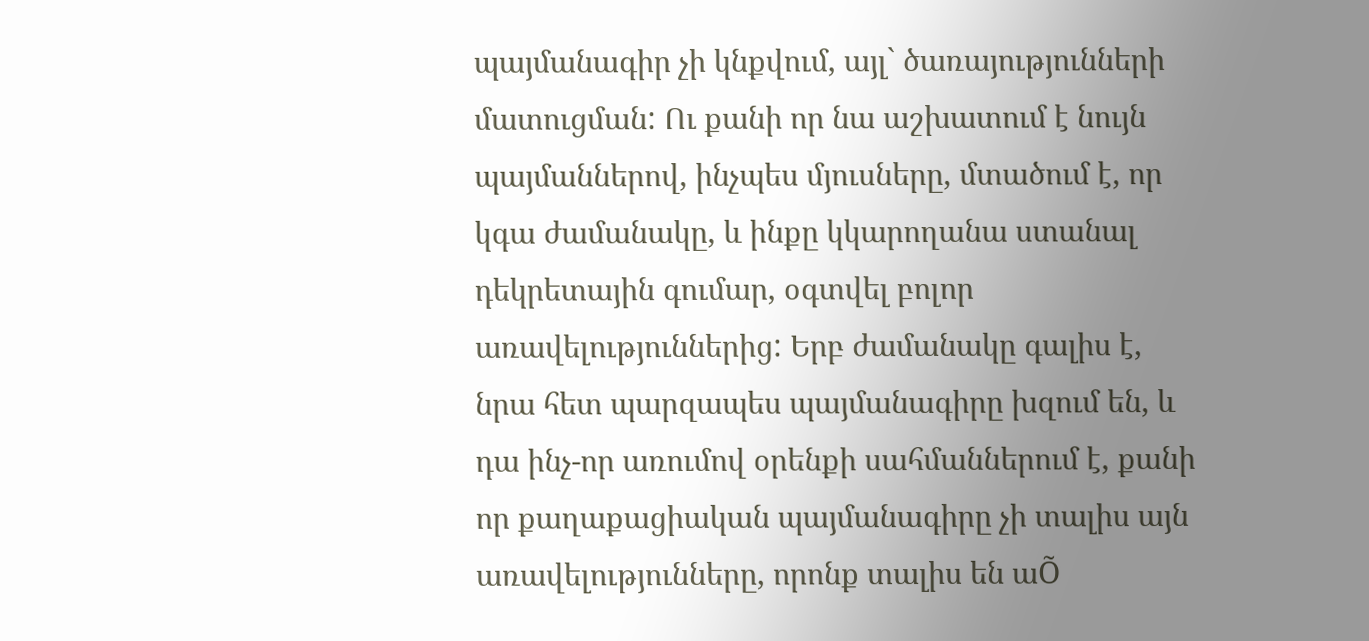պայմանագիր չի կնքվում, այլ` ծառայությունների մատուցման: Ու քանի որ նա աշխատում է նույն պայմաններով, ինչպես մյուսները, մտածում է, որ կգա ժամանակը, և ինքը կկարողանա ստանալ դեկրետային գումար, օգտվել բոլոր առավելություններից: Երբ ժամանակը գալիս է, նրա հետ պարզապես պայմանագիրը խզում են, և դա ինչ-որ առումով օրենքի սահմաններում է, քանի որ քաղաքացիական պայմանագիրը չի տալիս այն առավելությունները, որոնք տալիս են աÕ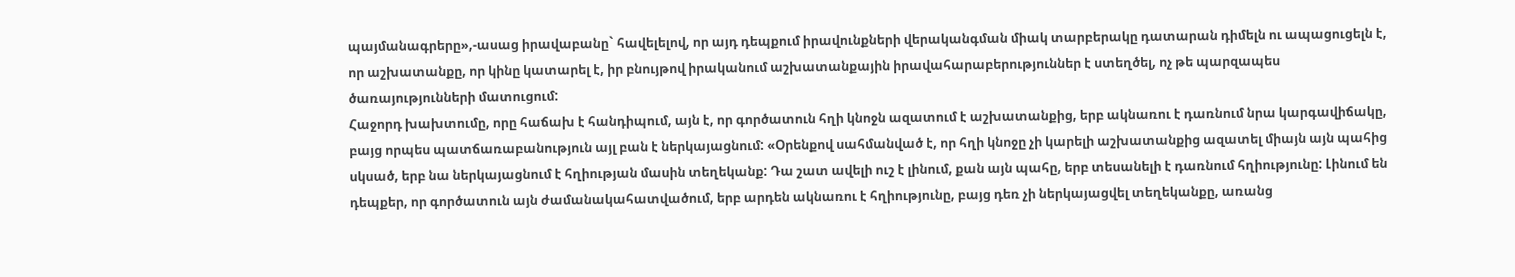պայմանագրերը»,-ասաց իրավաբանը` հավելելով, որ այդ դեպքում իրավունքների վերականգման միակ տարբերակը դատարան դիմելն ու ապացուցելն է, որ աշխատանքը, որ կինը կատարել է, իր բնույթով իրականում աշխատանքային իրավահարաբերություններ է ստեղծել, ոչ թե պարզապես ծառայությունների մատուցում:
Հաջորդ խախտումը, որը հաճախ է հանդիպում, այն է, որ գործատուն հղի կնոջն ազատում է աշխատանքից, երբ ակնառու է դառնում նրա կարգավիճակը, բայց որպես պատճառաբանություն այլ բան է ներկայացնում: «Օրենքով սահմանված է, որ հղի կնոջը չի կարելի աշխատանքից ազատել միայն այն պահից սկսած, երբ նա ներկայացնում է հղիության մասին տեղեկանք: Դա շատ ավելի ուշ է լինում, քան այն պահը, երբ տեսանելի է դառնում հղիությունը: Լինում են դեպքեր, որ գործատուն այն ժամանակահատվածում, երբ արդեն ակնառու է հղիությունը, բայց դեռ չի ներկայացվել տեղեկանքը, առանց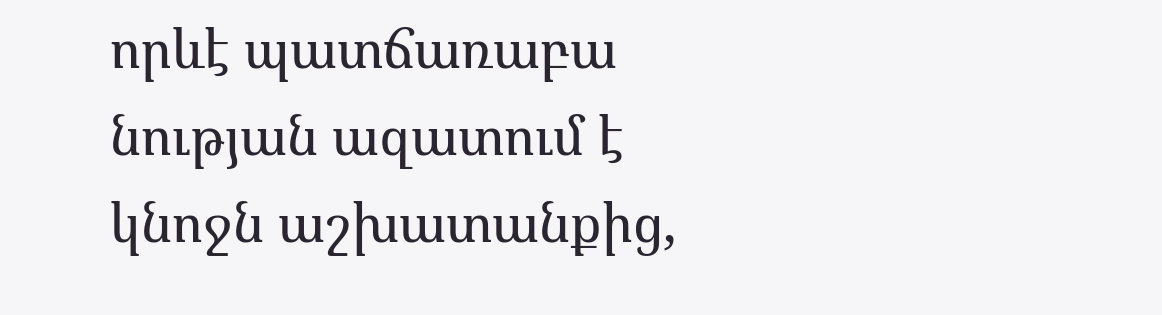որևէ պատճառաբա նության ազատում է կնոջն աշխատանքից,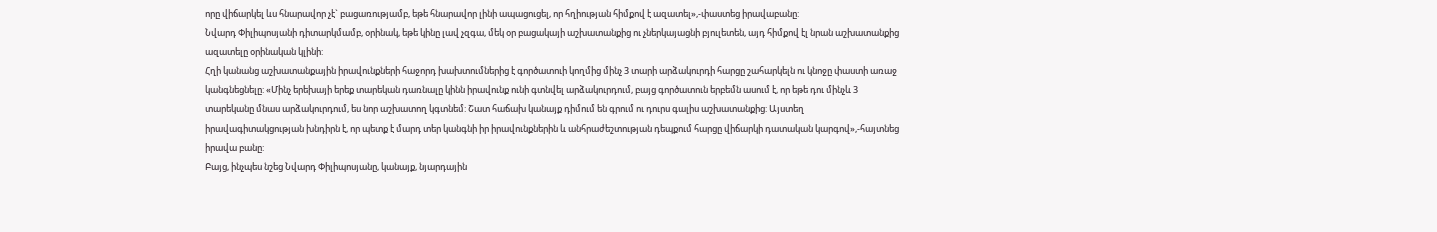որը վիճարկել ևս հնարավոր չէ` բացառությամբ, եթե հնարավոր լինի ապացուցել, որ հղիության հիմքով է ազատել»,-փաստեց իրավաբանը:
Նվարդ Փիլիպոսյանի դիտարկմամբ, օրինակ, եթե կինը լավ չզգա, մեկ օր բացակայի աշխատանքից ու չներկայացնի բյուլետեն, այդ հիմքով էլ նրան աշխատանքից ազատելը օրինական կլինի:
Հղի կանանց աշխատանքային իրավունքների հաջորդ խախտումներից է գործատուի կողմից մինչ 3 տարի արձակուրդի հարցը շահարկելն ու կնոջը փաստի առաջ կանգնեցնելը: «Մինչ երեխայի երեք տարեկան դառնալը կինն իրավունք ունի գտնվել արձակուրդում, բայց գործատուն երբեմն ասում է, որ եթե դու մինչև 3 տարեկանը մնաս արձակուրդում, ես նոր աշխատող կգտնեմ: Շատ հաճախ կանայք դիմում են գրում ու դուրս գալիս աշխատանքից: Այստեղ իրավագիտակցության խնդիրն է, որ պետք է մարդ տեր կանգնի իր իրավունքներին և անհրաժեշտության դեպքում հարցը վիճարկի դատական կարգով»,-հայտնեց իրավա բանը:
Բայց, ինչպես նշեց Նվարդ Փիլիպոսյանը, կանայք, նյարդային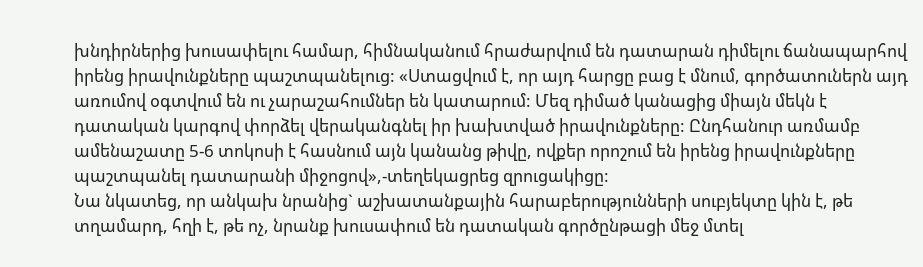խնդիրներից խուսափելու համար, հիմնականում հրաժարվում են դատարան դիմելու ճանապարհով իրենց իրավունքները պաշտպանելուց: «Ստացվում է, որ այդ հարցը բաց է մնում, գործատուներն այդ առումով օգտվում են ու չարաշահումներ են կատարում: Մեզ դիմած կանացից միայն մեկն է դատական կարգով փորձել վերականգնել իր խախտված իրավունքները: Ընդհանուր առմամբ ամենաշատը 5-6 տոկոսի է հասնում այն կանանց թիվը, ովքեր որոշում են իրենց իրավունքները պաշտպանել դատարանի միջոցով»,-տեղեկացրեց զրուցակիցը:
Նա նկատեց, որ անկախ նրանից` աշխատանքային հարաբերությունների սուբյեկտը կին է, թե տղամարդ, հղի է, թե ոչ, նրանք խուսափում են դատական գործընթացի մեջ մտել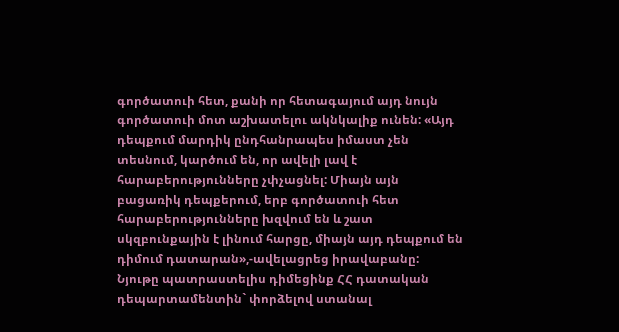գործատուի հետ, քանի որ հետագայում այդ նույն գործատուի մոտ աշխատելու ակնկալիք ունեն: «Այդ դեպքում մարդիկ ընդհանրապես իմաստ չեն տեսնում, կարծում են, որ ավելի լավ է հարաբերությունները չփչացնել: Միայն այն բացառիկ դեպքերում, երբ գործատուի հետ հարաբերությունները խզվում են և շատ սկզբունքային է լինում հարցը, միայն այդ դեպքում են դիմում դատարան»,-ավելացրեց իրավաբանը:
Նյութը պատրաստելիս դիմեցինք ՀՀ դատական դեպարտամենտին` փորձելով ստանալ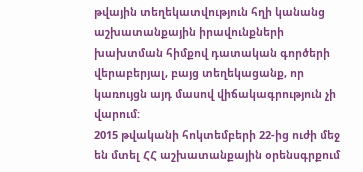թվային տեղեկատվություն հղի կանանց աշխատանքային իրավունքների խախտման հիմքով դատական գործերի վերաբերյալ, բայց տեղեկացանք, որ կառույցն այդ մասով վիճակագրություն չի վարում:
2015 թվականի հոկտեմբերի 22-ից ուժի մեջ են մտել ՀՀ աշխատանքային օրենսգրքում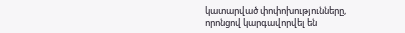կատարված փոփոխությունները, որոնցով կարգավորվել են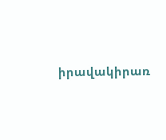իրավակիրառ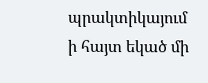պրակտիկայում ի հայտ եկած մի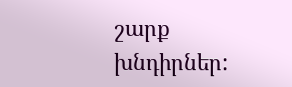շարք խնդիրներ: